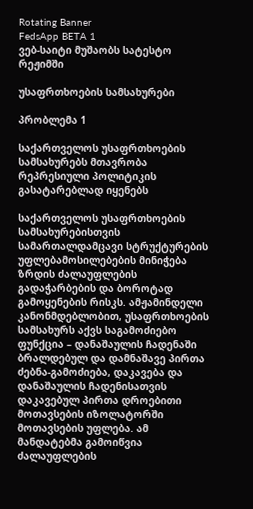Rotating Banner
FedsApp BETA 1
ვებ-საიტი მუშაობს სატესტო რეჟიმში

უსაფრთხოების სამსახურები

პრობლემა 1

საქართველოს უსაფრთხოების სამსახურებს მთავრობა რეპრესიული პოლიტიკის გასატარებლად იყენებს

საქართველოს უსაფრთხოების სამსახურებისთვის სამართალდამცავი სტრუქტურების უფლებამოსილებების მინიჭება ზრდის ძალაუფლების გადაჭარბების და ბოროტად გამოყენების რისკს. ამჟამინდელი კანონმდებლობით, უსაფრთხოების სამსახურს აქვს საგამოძიებო ფუნქცია – დანაშაულის ჩადენაში ბრალდებულ და დამნაშავე პირთა ძებნა-გამოძიება, დაკავება და დანაშაულის ჩადენისათვის დაკავებულ პირთა დროებითი მოთავსების იზოლატორში მოთავსების უფლება. ამ მანდატებმა გამოიწვია ძალაუფლების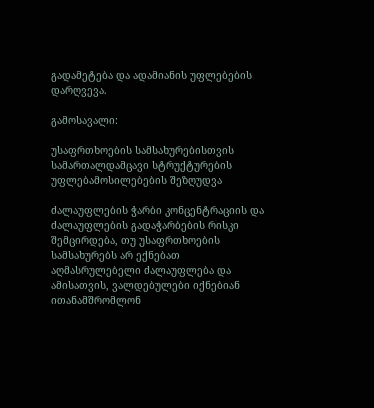გადამეტება და ადამიანის უფლებების დარღვევა.

გამოსავალი:

უსაფრთხოების სამსახურებისთვის სამართალდამცავი სტრუქტურების უფლებამოსილებების შეზღუდვა

ძალაუფლების ჭარბი კონცენტრაციის და ძალაუფლების გადაჭარბების რისკი შემცირდება, თუ უსაფრთხოების სამსახურებს არ ექნებათ აღმასრულებელი ძალაუფლება და ამისათვის, ვალდებულები იქნებიან ითანამშრომლონ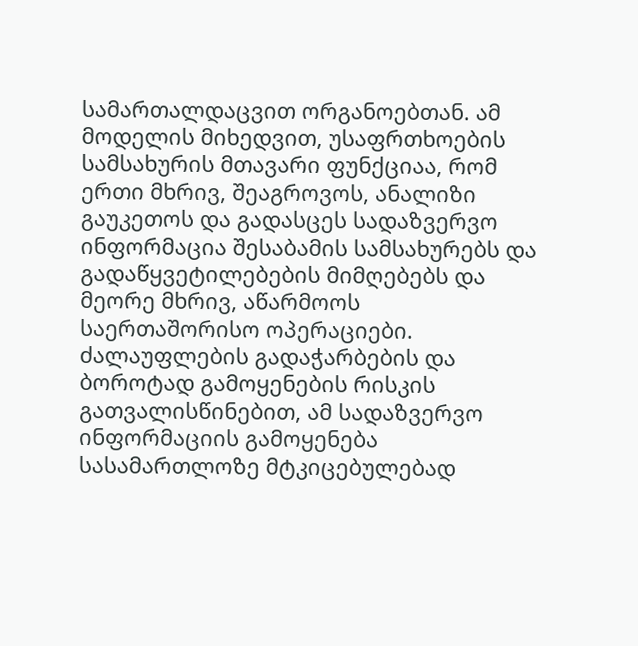სამართალდაცვით ორგანოებთან. ამ მოდელის მიხედვით, უსაფრთხოების სამსახურის მთავარი ფუნქციაა, რომ ერთი მხრივ, შეაგროვოს, ანალიზი გაუკეთოს და გადასცეს სადაზვერვო ინფორმაცია შესაბამის სამსახურებს და გადაწყვეტილებების მიმღებებს და მეორე მხრივ, აწარმოოს საერთაშორისო ოპერაციები. ძალაუფლების გადაჭარბების და ბოროტად გამოყენების რისკის გათვალისწინებით, ამ სადაზვერვო ინფორმაციის გამოყენება სასამართლოზე მტკიცებულებად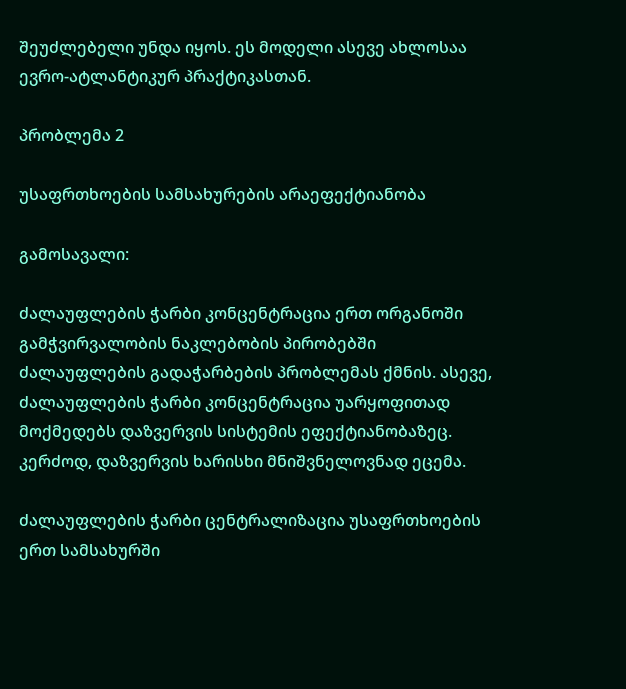შეუძლებელი უნდა იყოს. ეს მოდელი ასევე ახლოსაა ევრო-ატლანტიკურ პრაქტიკასთან.

პრობლემა 2

უსაფრთხოების სამსახურების არაეფექტიანობა

გამოსავალი:

ძალაუფლების ჭარბი კონცენტრაცია ერთ ორგანოში გამჭვირვალობის ნაკლებობის პირობებში ძალაუფლების გადაჭარბების პრობლემას ქმნის. ასევე, ძალაუფლების ჭარბი კონცენტრაცია უარყოფითად მოქმედებს დაზვერვის სისტემის ეფექტიანობაზეც. კერძოდ, დაზვერვის ხარისხი მნიშვნელოვნად ეცემა.

ძალაუფლების ჭარბი ცენტრალიზაცია უსაფრთხოების ერთ სამსახურში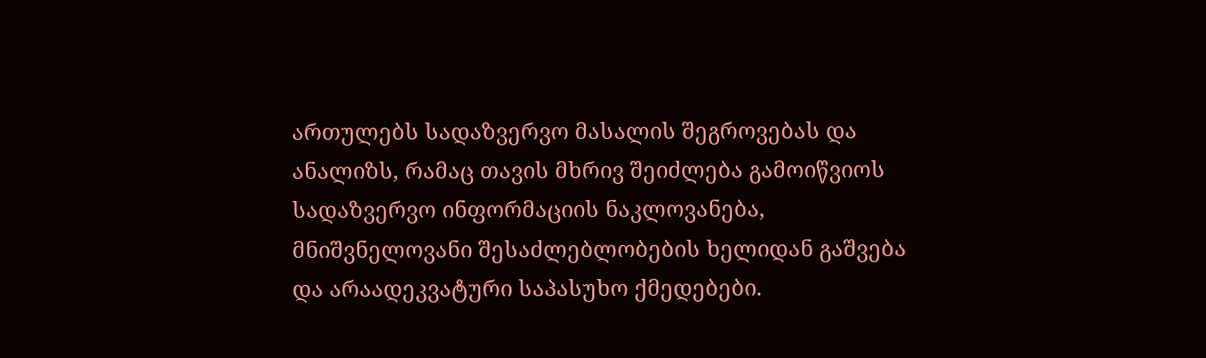ართულებს სადაზვერვო მასალის შეგროვებას და ანალიზს, რამაც თავის მხრივ შეიძლება გამოიწვიოს სადაზვერვო ინფორმაციის ნაკლოვანება, მნიშვნელოვანი შესაძლებლობების ხელიდან გაშვება და არაადეკვატური საპასუხო ქმედებები.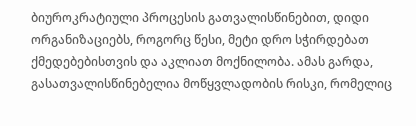ბიუროკრატიული პროცესის გათვალისწინებით, დიდი ორგანიზაციებს, როგორც წესი, მეტი დრო სჭირდებათ ქმედებებისთვის და აკლიათ მოქნილობა. ამას გარდა, გასათვალისწინებელია მოწყვლადობის რისკი, რომელიც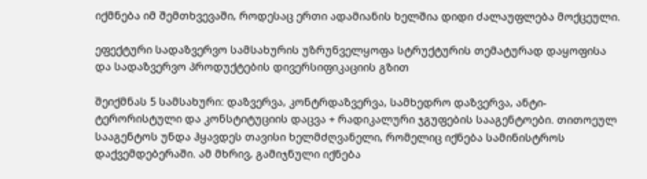იქმნება იმ შემთხვევაში, როდესაც ერთი ადამიანის ხელშია დიდი ძალაუფლება მოქცეული.

ეფექტური სადაზვერვო სამსახურის უზრუნველყოფა სტრუქტურის თემატურად დაყოფისა და სადაზვერვო პროდუქტების დივერსიფიკაციის გზით

შეიქმნას 5 სამსახური: დაზვერვა, კონტრდაზვერვა, სამხედრო დაზვერვა, ანტი-ტერორისტული და კონსტიტუციის დაცვა + რადიკალური ჯგუფების სააგენტოები. თითოეულ სააგენტოს უნდა ჰყავდეს თავისი ხელმძღვანელი, რომელიც იქნება სამინისტროს დაქვემდებერაში. ამ მხრივ, გამიჯნული იქნება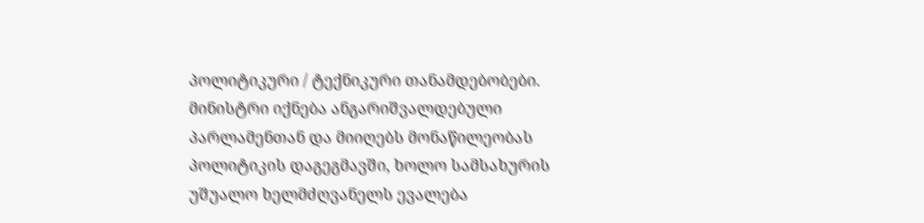პოლიტიკური / ტექნიკური თანამდებობები. მინისტრი იქნება ანგარიშვალდებული პარლამენთან და მიიღებს მონაწილეობას პოლიტიკის დაგეგმავში, ხოლო სამსახურის უშუალო ხელმძღვანელს ევალება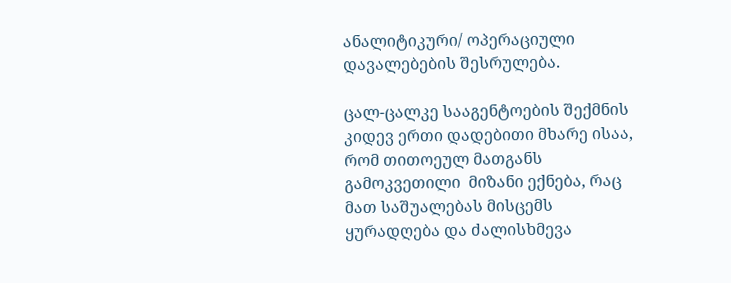ანალიტიკური/ ოპერაციული დავალებების შესრულება.

ცალ-ცალკე სააგენტოების შექმნის კიდევ ერთი დადებითი მხარე ისაა, რომ თითოეულ მათგანს გამოკვეთილი  მიზანი ექნება, რაც მათ საშუალებას მისცემს ყურადღება და ძალისხმევა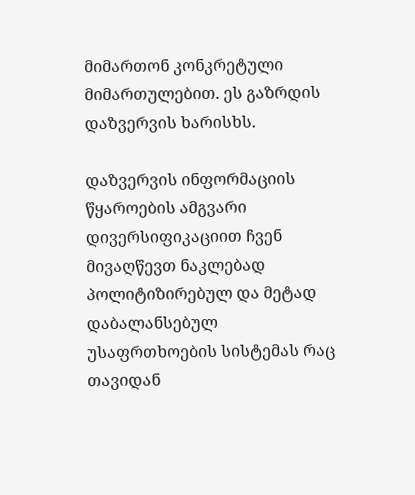მიმართონ კონკრეტული მიმართულებით. ეს გაზრდის დაზვერვის ხარისხს.

დაზვერვის ინფორმაციის წყაროების ამგვარი დივერსიფიკაციით ჩვენ მივაღწევთ ნაკლებად პოლიტიზირებულ და მეტად დაბალანსებულ უსაფრთხოების სისტემას რაც თავიდან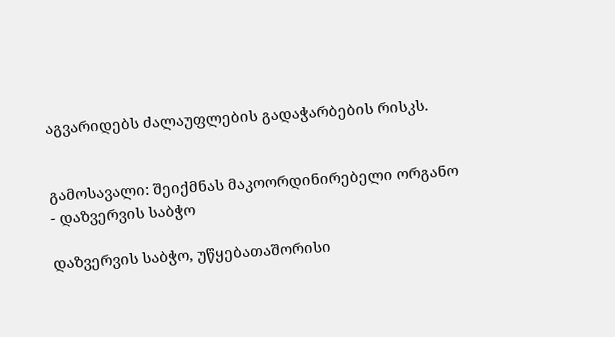აგვარიდებს ძალაუფლების გადაჭარბების რისკს.


გამოსავალი: შეიქმნას მაკოორდინირებელი ორგანო - დაზვერვის საბჭო

დაზვერვის საბჭო, უწყებათაშორისი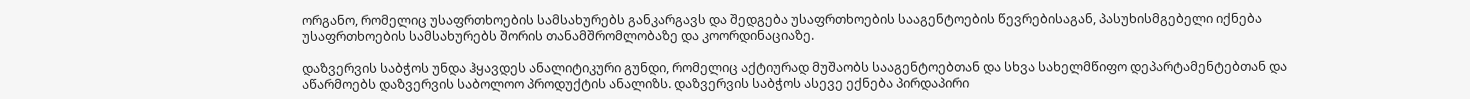ორგანო, რომელიც უსაფრთხოების სამსახურებს განკარგავს და შედგება უსაფრთხოების სააგენტოების წევრებისაგან, პასუხისმგებელი იქნება უსაფრთხოების სამსახურებს შორის თანამშრომლობაზე და კოორდინაციაზე.

დაზვერვის საბჭოს უნდა ჰყავდეს ანალიტიკური გუნდი, რომელიც აქტიურად მუშაობს სააგენტოებთან და სხვა სახელმწიფო დეპარტამენტებთან და აწარმოებს დაზვერვის საბოლოო პროდუქტის ანალიზს. დაზვერვის საბჭოს ასევე ექნება პირდაპირი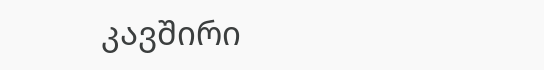კავშირი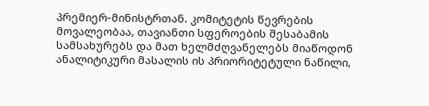პრემიერ-მინისტრთან. კომიტეტის წევრების მოვალეობაა, თავიანთი სფეროების შესაბამის სამსახურებს და მათ ხელმძღვანელებს მიაწოდონ ანალიტიკური მასალის ის პრიორიტეტული ნაწილი,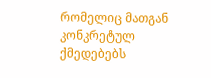რომელიც მათგან კონკრეტულ ქმედებებს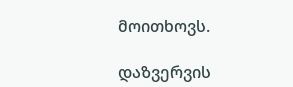მოითხოვს.

დაზვერვის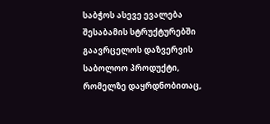საბჭოს ასევე ევალება შესაბამის სტრუქტურებში გაავრცელოს დაზვერვის საბოლოო პროდუქტი, რომელზე დაყრდნობითაც,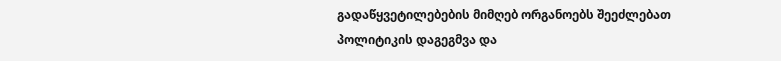გადაწყვეტილებების მიმღებ ორგანოებს შეეძლებათ პოლიტიკის დაგეგმვა და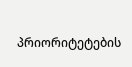პრიორიტეტების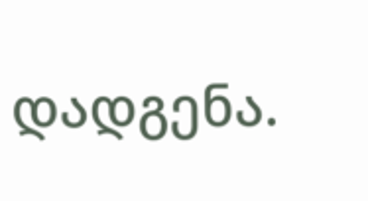დადგენა.